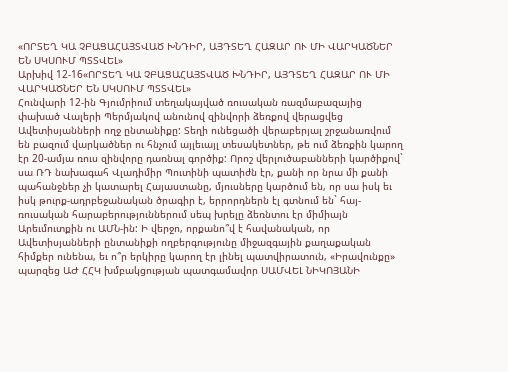«ՈՐՏԵՂ ԿԱ ՉԲԱՑԱՀԱՅՏՎԱԾ ԽՆԴԻՐ, ԱՅԴՏԵՂ ՀԱԶԱՐ ՈՒ ՄԻ ՎԱՐԿԱԾՆԵՐ ԵՆ ՍԿՍՈՒՄ ՊՏՏՎԵԼ»
Արխիվ 12-16«ՈՐՏԵՂ ԿԱ ՉԲԱՑԱՀԱՅՏՎԱԾ ԽՆԴԻՐ, ԱՅԴՏԵՂ ՀԱԶԱՐ ՈՒ ՄԻ ՎԱՐԿԱԾՆԵՐ ԵՆ ՍԿՍՈՒՄ ՊՏՏՎԵԼ»
Հունվարի 12-ին Գյումրիում տեղակայված ռուսական ռազմաբազայից փախած Վալերի Պերմյակով անունով զինվորի ձեռքով վերացվեց Ավետիսյանների ողջ ընտանիքը: Տեղի ունեցածի վերաբերյալ շրջանառվում են բազում վարկածներ ու հնչում այլեւայլ տեսակետներ, թե ում ձեռքին կարող էր 20-ամյա ռուս զինվորը դառնալ գործիք: Որոշ վերլուծաբանների կարծիքով` սա ՌԴ նախագահ Վլադիմիր Պուտինի պատիժն էր, քանի որ նրա մի քանի պահանջներ չի կատարել Հայաստանը, մյուսները կարծում են, որ սա իսկ եւ իսկ թուրք-ադրբեջանական ծրագիր է, երրորդներն էլ գտնում են` հայ-ռուսական հարաբերություններում սեպ խրելը ձեռնտու էր միմիայն Արեւմուտքին ու ԱՄՆ-ին: Ի վերջո, որքանո՞վ է հավանական, որ Ավետիսյանների ընտանիքի ողբերգությունը միջազգային քաղաքական հիմքեր ունենա, եւ ո՞ր երկիրը կարող էր լինել պատվիրատուն, «Իրավունքը» պարզեց ԱԺ ՀՀԿ խմբակցության պատգամավոր ՍԱՄՎԵԼ ՆԻԿՈՅԱՆԻ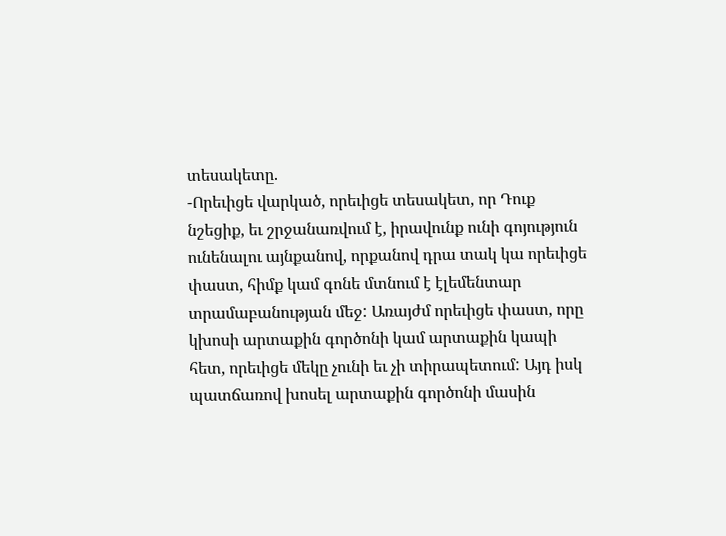տեսակետը.
-Որեւիցե վարկած, որեւիցե տեսակետ, որ Դուք նշեցիք, եւ շրջանառվում է, իրավունք ունի գոյություն ունենալու այնքանով, որքանով դրա տակ կա որեւիցե փաստ, հիմք կամ գոնե մտնում է էլեմենտար տրամաբանության մեջ: Առայժմ որեւիցե փաստ, որը կխոսի արտաքին գործոնի կամ արտաքին կապի հետ, որեւիցե մեկը չունի եւ չի տիրապետում: Այդ իսկ պատճառով խոսել արտաքին գործոնի մասին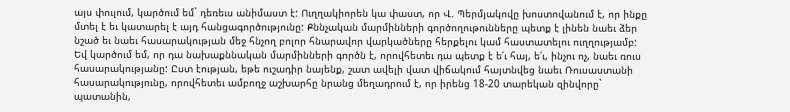այս փուլում, կարծում եմ` դեռեւս անիմաստ է: Ուղղակիորեն կա փաստ, որ Վ. Պերմյակովը խոստովանում է, որ ինքը մտել է եւ կատարել է այդ հանցագործությունը: Քննչական մարմինների գործողութունները պետք է լինեն նաեւ ձեր նշած եւ նաեւ հասարակության մեջ հնչող բոլոր հնարավոր վարկածները հերքելու կամ հաստատելու ուղղությամբ: Եվ կարծում եմ, որ դա նախաքննական մարմինների գործն է, որովհետեւ դա պետք է ե՛ւ հայ, ե՛ւ, ինչու ոչ, նաեւ ռուս հասարակությանը: Ըստ էության, եթե ուշադիր նայենք, շատ ավելի վատ վիճակում հայտնվեց նաեւ Ռուսաստանի հասարակությունը, որովհետեւ ամբողջ աշխարհը նրանց մեղադրում է, որ իրենց 18-20 տարեկան զինվորը` պատանին,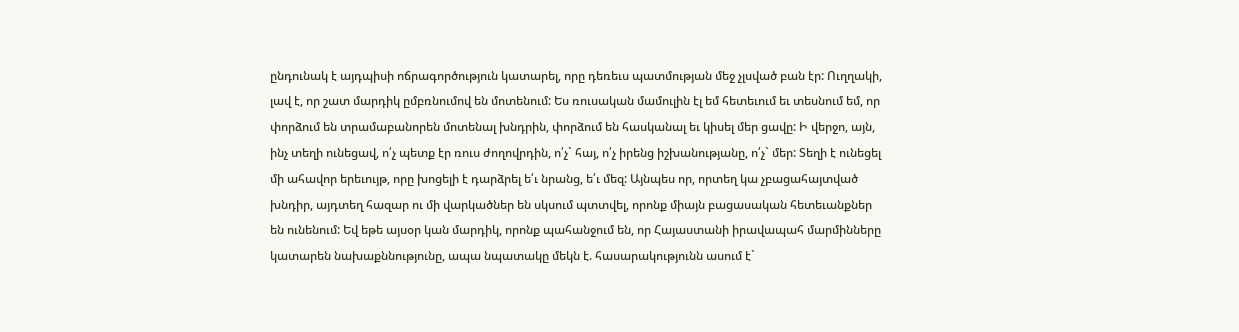ընդունակ է այդպիսի ոճրագործություն կատարել, որը դեռեւս պատմության մեջ չլսված բան էր: Ուղղակի, լավ է, որ շատ մարդիկ ըմբռնումով են մոտենում: Ես ռուսական մամուլին էլ եմ հետեւում եւ տեսնում եմ, որ փորձում են տրամաբանորեն մոտենալ խնդրին, փորձում են հասկանալ եւ կիսել մեր ցավը: Ի վերջո, այն, ինչ տեղի ունեցավ, ո՛չ պետք էր ռուս ժողովրդին, ո՛չ` հայ, ո՛չ իրենց իշխանությանը, ո՛չ` մեր: Տեղի է ունեցել մի ահավոր երեւույթ, որը խոցելի է դարձրել ե՛ւ նրանց, ե՛ւ մեզ: Այնպես որ, որտեղ կա չբացահայտված խնդիր, այդտեղ հազար ու մի վարկածներ են սկսում պտտվել, որոնք միայն բացասական հետեւանքներ են ունենում: Եվ եթե այսօր կան մարդիկ, որոնք պահանջում են, որ Հայաստանի իրավապահ մարմինները կատարեն նախաքննությունը, ապա նպատակը մեկն է. հասարակությունն ասում է`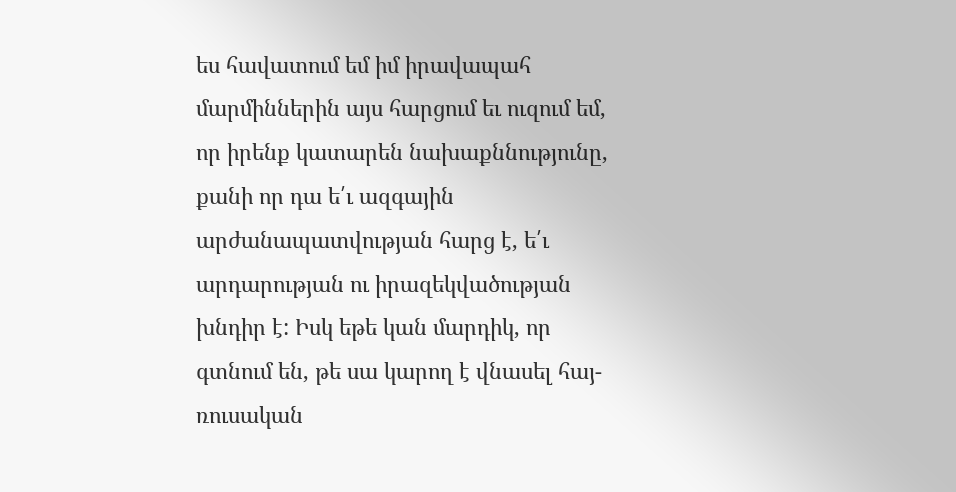ես հավատում եմ իմ իրավապահ մարմիններին այս հարցում եւ ուզում եմ, որ իրենք կատարեն նախաքննությունը, քանի որ դա ե՛ւ ազգային արժանապատվության հարց է, ե՛ւ արդարության ու իրազեկվածության խնդիր է: Իսկ եթե կան մարդիկ, որ գտնում են, թե սա կարող է վնասել հայ-ռուսական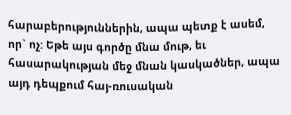հարաբերություններին, ապա պետք է ասեմ, որ` ոչ: Եթե այս գործը մնա մութ, եւ հասարակության մեջ մնան կասկածներ, ապա այդ դեպքում հայ-ռուսական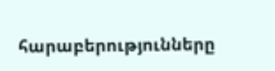հարաբերությունները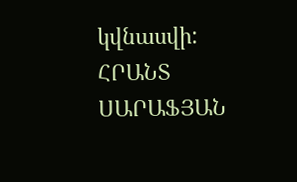կվնասվի:
ՀՐԱՆՏ ՍԱՐԱՖՅԱՆ